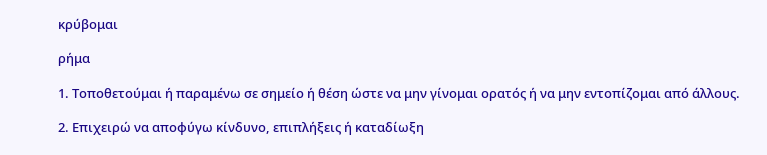κρύβομαι

ρήμα

1. Τοποθετούμαι ή παραμένω σε σημείο ή θέση ώστε να μην γίνομαι ορατός ή να μην εντοπίζομαι από άλλους.

2. Επιχειρώ να αποφύγω κίνδυνο, επιπλήξεις ή καταδίωξη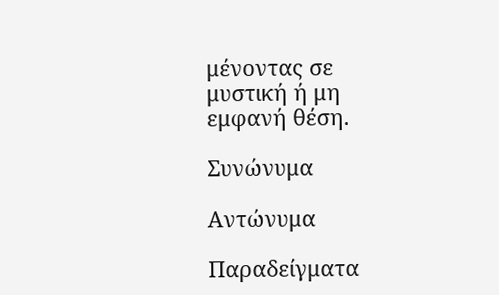μένοντας σε μυστική ή μη εμφανή θέση.

Συνώνυμα

Αντώνυμα

Παραδείγματα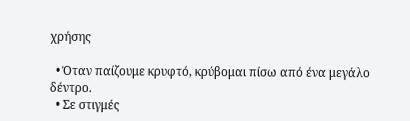χρήσης

  • Όταν παίζουμε κρυφτό, κρύβομαι πίσω από ένα μεγάλο δέντρο.
  • Σε στιγμές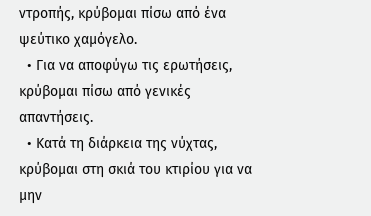ντροπής, κρύβομαι πίσω από ένα ψεύτικο χαμόγελο.
  • Για να αποφύγω τις ερωτήσεις, κρύβομαι πίσω από γενικές απαντήσεις.
  • Κατά τη διάρκεια της νύχτας, κρύβομαι στη σκιά του κτιρίου για να μην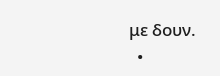με δουν.
  •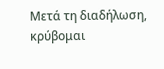Μετά τη διαδήλωση, κρύβομαι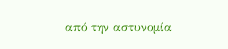από την αστυνομία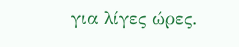για λίγες ώρες.